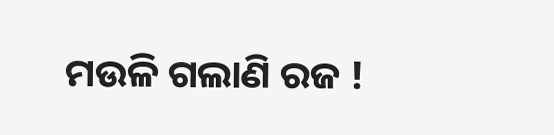ମଉଳି ଗଲାଣି ରଜ !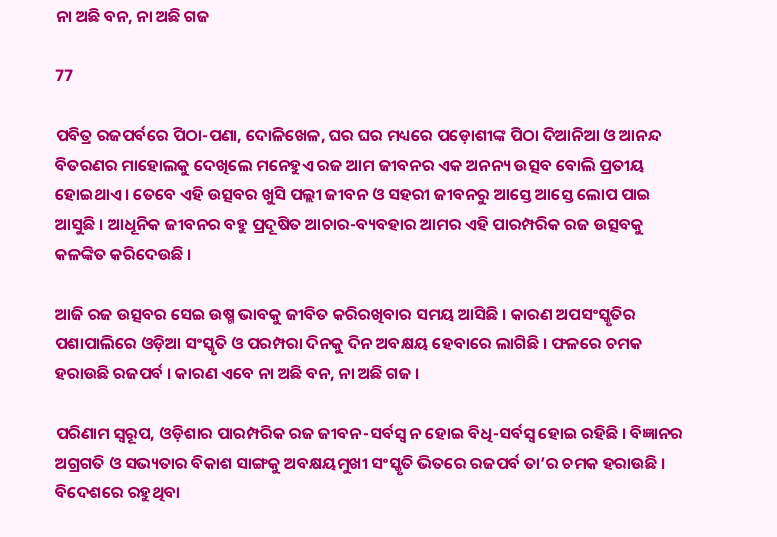ନା ଅଛି ବନ, ନା ଅଛି ଗଜ

77

ପବିତ୍ର ରଜପର୍ବରେ ପିଠା-ପଣା, ଦୋଳିଖେଳ, ଘର ଘର ମଧ୍ୟରେ ପଡ଼ୋଶୀଙ୍କ ପିଠା ଦିଆନିଆ ଓ ଆନନ୍ଦ ବିତରଣର ମାହୋଲକୁ ଦେଖିଲେ ମନେହୁଏ ରଜ ଆମ ଜୀବନର ଏକ ଅନନ୍ୟ ଉତ୍ସବ ବୋଲି ପ୍ରତୀୟ ହୋଇଥାଏ । ତେବେ ଏହି ଉତ୍ସବର ଖୁସି ପଲ୍ଲୀ ଜୀବନ ଓ ସହରୀ ଜୀବନରୁ ଆସ୍ତେ ଆସ୍ତେ ଲୋପ ପାଇ ଆସୁଛି । ଆଧୂନିକ ଜୀବନର ବହୁ ପ୍ରଦୂଷିତ ଆଚାର-ବ୍ୟବହାର ଆମର ଏହି ପାରମ୍ପରିକ ରଜ ଉତ୍ସବକୁ କଳଙ୍କିତ କରିଦେଉଛି ।

ଆଜି ରଜ ଉତ୍ସବର ସେଇ ଉଷ୍ମ ଭାବକୁ ଜୀବିତ କରିରଖିବାର ସମୟ ଆସିଛି । କାରଣ ଅପସଂସ୍କୃତିର ପଶାପାଲିରେ ଓଡ଼ିଆ ସଂସ୍କୃତି ଓ ପରମ୍ପରା ଦିନକୁ ଦିନ ଅବକ୍ଷୟ ହେବାରେ ଲାଗିଛି । ଫଳରେ ଚମକ ହରାଉଛି ରଜପର୍ବ । କାରଣ ଏବେ ନା ଅଛି ବନ, ନା ଅଛି ଗଜ ।

ପରିଣାମ ସ୍ୱରୂପ, ଓଡ଼ିଶାର ପାରମ୍ପରିକ ରଜ ଜୀବନ-ସର୍ବସ୍ୱ ନ ହୋଇ ବିଧି-ସର୍ବସ୍ୱ ହୋଇ ରହିଛି । ବିଜ୍ଞାନର ଅଗ୍ରଗତି ଓ ସଭ୍ୟତାର ବିକାଶ ସାଙ୍ଗକୁ ଅବକ୍ଷୟମୁଖୀ ସଂସ୍କୃତି ଭିତରେ ରଜପର୍ବ ତା’ର ଚମକ ହରାଉଛି । ବିଦେଶରେ ରହୁଥିବା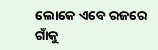ଲୋକେ ଏବେ ରଜରେ ଗାଁକୁ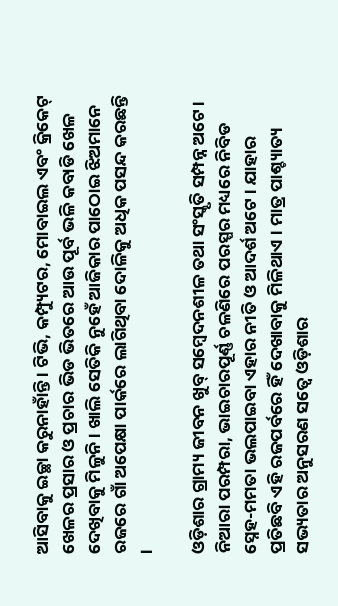ଆସିବାକୁ ଇଚ୍ଛା କରୁନାହାଁନ୍ତି । ଟିଭି, କମ୍ପ୍ୟୁଟର, ମୋବାଇଲ ଏବଂ କ୍ରିକେଟ୍ ଖେଳର ପ୍ରସାର ଓ ପ୍ରଚାର ଭିଡ ଭିତରେ ଆଉ ପୂର୍ବ ଭଳି କବାଡି ଖେଳ ଦେଖିବାକୁ ମିଳୁନି । ଖାଲି ସେତିକି ନୁହେଁ ଆଜିକାର ପାଠୋଇ ଝିଅମାନେ ରଜରେ ଗାଁ ଅପେକ୍ଷା ପାର୍କରେ ଲାଗିଥିବା ଦୋଳିକୁ ଅଧିକ ପସନ୍ଦ କରଛନ୍ତି ।

ଓଡ଼ିଶାର ଗ୍ରାମ୍ୟ ଜୀବନ ଖୁବ୍ ସମ୍ବେଦନଶୀଳ ତଥା ସଂସ୍କୃତି ସମ୍ପନ୍ନ ଅଟେ । ନିଆରା ପରମ୍ପରା, ଭାଇଚାରପୂର୍ଣ୍ଣ ଚଳଣିରେ ପରସ୍ପର ମଧ୍ୟରେ ନିବିଡ ସ୍ନେହ-ମମତା ଭଲପାଇବା ଏହାର ନୀତି ଓ ଆଦର୍ଶ ଅଟେ । ଯାହାର ପ୍ରତିଛବି ଏହି ରଜପର୍ବରେ ହିଁ ଦେଖାବାକୁ ମିଳିଥାଏ । ମାତ୍ର ପାଶ୍ଚ୍ୟାତ୍ୟ ସଭ୍ୟତାର ଅନୁସରଣ ସତ୍ୱେ ଓଡ଼ିଶାର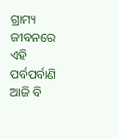ଗ୍ରାମ୍ୟ ଜୀବନରେ ଏହି ପର୍ବପର୍ବାଣି ଆଜି ବି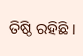ତିଷ୍ଠି ରହିଛି ।